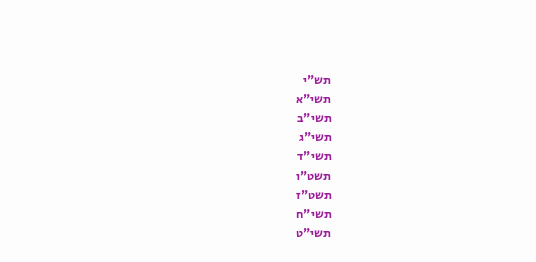תש"י
תשי"א
תשי"ב
תשי"ג
תשי"ד
תשט"ו
תשט"ז
תשי"ח
תשי"ט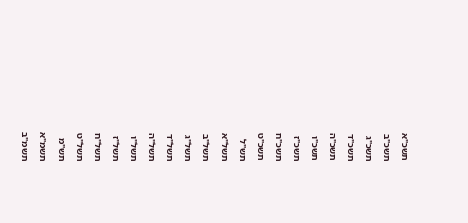תשכ"א
תשכ"ב
תשכ"ג
תשכ"ד
תשכ"ה
תשכ"ו
תשכ"ז
תשכ"ח
תשכ"ט
תש"ל
תשל"א
תשל"ב
תשל"ג
תשל"ד
תשל"ה
תשל"ו
תשל"ז
תשל"ח
תשל"ט
תש"מ
תשמ"א
תשמ"ב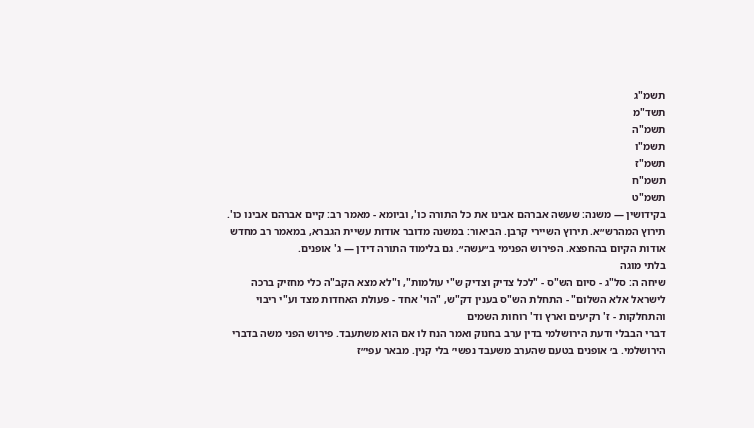תשמ"ג
תשד"מ
תשמ"ה
תשמ"ו
תשמ"ז
תשמ"ח
תשמ"ט
בקידושין — משנה: שעשה אברהם אבינו את כל התורה כו', וביומא - מאמר רב: קיים אברהם אבינו כו'. תירוץ המהרש״א. תירוץ השיירי קרבן. הביאור: במשנה מדובר אודות עשיית הגברא, במאמר רב מחדש אודות הקיום בהחפצא. הפירוש הפנימי ב״עשה״. גם בלימוד התורה דידן — ג' אופנים.
בלתי מוגה
שיחה ה: סל"ג - סיום הש"ס - "לכל צדיק וצדיק ש"י עולמות", ו"לא מצא הקב"ה כלי מחזיק ברכה לישראל אלא השלום" - התחלת הש"ס בענין דק"ש, "הוי' אחד - פעולת האחדות מצד וע"י ריבוי והתחלקות - ז' רקיעים וארץ וד' רוחות השמים
דברי הבבלי ודעת הירושלמי בדין ערב בחנוק ואמר הנח לו אם הוא משתעבד. פירוש הפני משה בדברי הירושלמי. ב׳ אופנים בטעם שהערב משעבד נפשי׳ בלי קנין. מבאר עפי״ז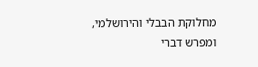מחלוקת הבבלי והירושלמי, ומפרש דברי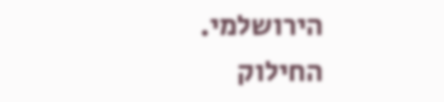הירושלמי.
החילוק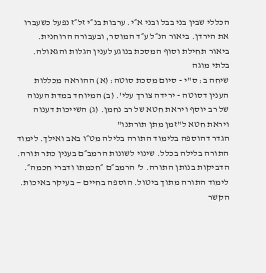הכללי שבין בני בבל ובני א״י. ערבות בנ״י זל״ז נפעל כשעברו את הירדן. ביאור הנ״ל ע״ד המוסר, ובעבורה הרוחנית. ביאור תחילת וסוף המסכת בנוגע לענין הגלות והגאולה.
בלתי מוגה
שיחה ב: ס"י - סיום מסכת סוטה: (א) ההוראה מכללות הענין דסוטה - ירידה צורך עלי'. (ב) המיוחד במדת הענוה של רב יוסף ויראת חטא של רב נחמן. (ג) השייכות דענוה ויראת חטא ל"זמן מתן תורתנו"
הגדר דהוספה בלימוד התורה בלילה מט״ו באב ואילך. לימוד התורה בלילה בכלל. שינוי לשונות הרמב״ם בענין כתר תורה. הדביקות בנותן התורה. ל' הרמב״ם ״חכמתו ודברי חכמה״. לימוד התורה מתוך ביטול. הוספה בחיים — בעיקר באיכות. הקשר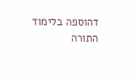דהוספה בלימוד התורה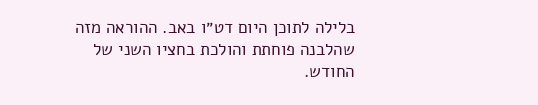בלילה לתוכן היום דט״ו באב. ההוראה מזה שהלבנה פוחתת והולכת בחציו השני של החודש.